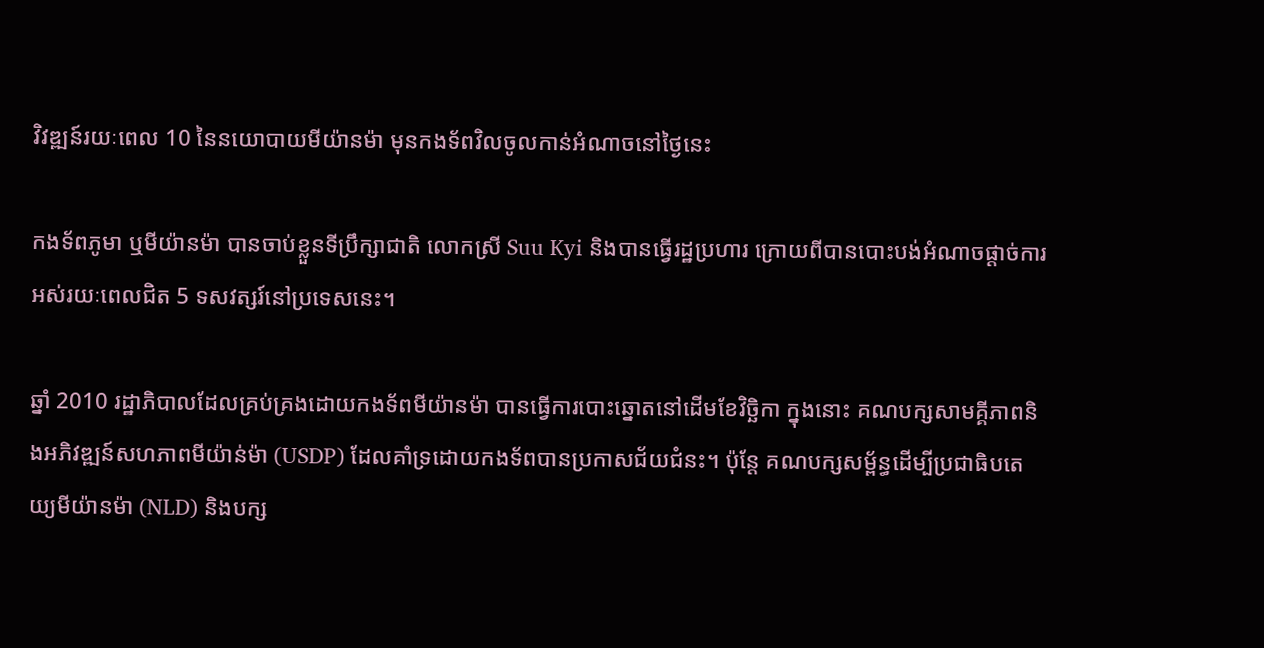វិវឌ្ឍន៍រយៈពេល 10 នៃនយោបាយមីយ៉ានម៉ា មុនកងទ័ពវិលចូលកាន់អំណាចនៅថ្ងៃនេះ

កងទ័ពភូមា ឬមីយ៉ានម៉ា បានចាប់ខ្លួនទីប្រឹក្សាជាតិ លោកស្រី Suu Kyi និងបានធ្វើរដ្ឋប្រហារ ក្រោយពីបានបោះបង់អំណាចផ្ដាច់ការអស់រយៈពេលជិត 5 ទសវត្សរ៍នៅប្រទេសនេះ។

ឆ្នាំ 2010 រដ្ឋាភិបាលដែលគ្រប់គ្រងដោយកងទ័ពមីយ៉ានម៉ា បានធ្វើការបោះឆ្នោតនៅដើមខែវិច្ឆិកា ក្នុងនោះ គណបក្សសាមគ្គីភាពនិងអភិវឌ្ឍន៍សហភាពមីយ៉ាន់ម៉ា (USDP) ដែលគាំទ្រដោយកងទ័ពបានប្រកាសជ័យជំនះ។ ប៉ុន្តែ គណបក្សសម្ព័ន្ធដើម្បីប្រជាធិបតេយ្យមីយ៉ានម៉ា (NLD) និងបក្ស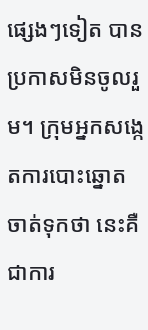ផ្សេងៗទៀត បានប្រកាសមិនចូលរួម។ ក្រុមអ្នកសង្កេតការបោះឆ្នោតចាត់ទុកថា នេះគឺជាការ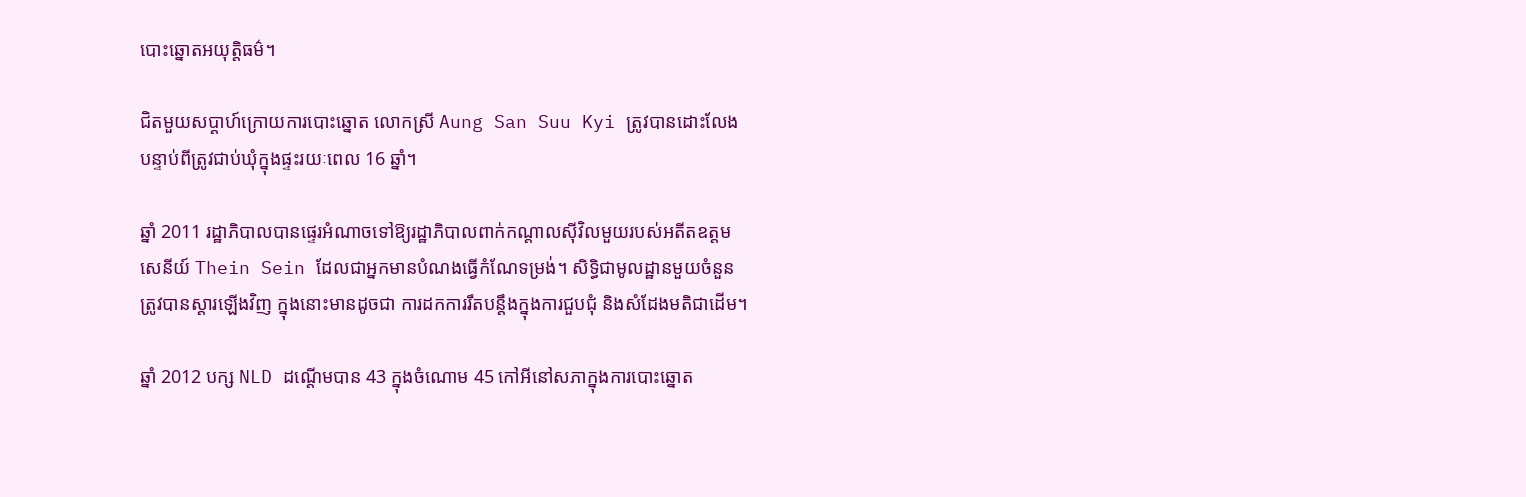បោះឆ្នោតអយុត្តិធម៌។

ជិតមួយសប្ដាហ៍ក្រោយការបោះឆ្នោត លោកស្រី Aung San Suu Kyi ត្រូវបានដោះលែង បន្ទាប់ពីត្រូវជាប់ឃុំក្នុងផ្ទះរយៈពេល 16 ឆ្នាំ។

ឆ្នាំ 2011 រដ្ឋាភិបាលបានផ្ទេរអំណាចទៅឱ្យរដ្ឋាភិបាលពាក់កណ្ដាលស៊ីវិលមួយរបស់អតីតឧត្តមសេនីយ៍ Thein Sein ដែលជាអ្នកមានបំណងធ្វើកំណែទម្រង់។ សិទ្ធិជាមូលដ្ឋានមួយចំនួនត្រូវបានស្ដារឡើងវិញ ក្នុងនោះមានដូចជា ការដកការរឹតបន្តឹងក្នុងការជួបជុំ និងសំដែងមតិជាដើម។

ឆ្នាំ 2012 បក្ស NLD ដណ្ដើមបាន 43 ក្នុងចំណោម 45 កៅអីនៅសភាក្នុងការបោះឆ្នោត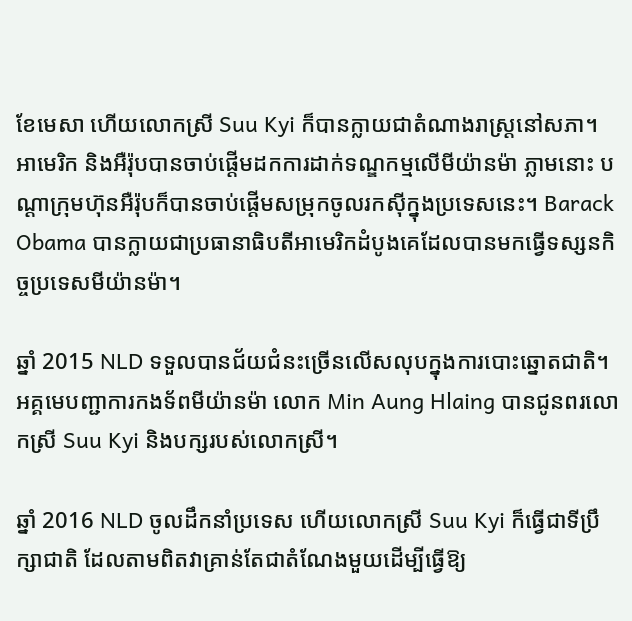ខែមេសា ហើយលោកស្រី Suu Kyi ក៏បានក្លាយជាតំណាងរាស្ត្រនៅសភា។ អាមេរិក និងអឺរ៉ុបបានចាប់ផ្ដើមដកការដាក់ទណ្ឌកម្មលើមីយ៉ានម៉ា ភ្លាមនោះ បណ្ដាក្រុមហ៊ុនអឺរ៉ុបក៏បានចាប់ផ្ដើមសម្រុកចូលរកស៊ីក្នុងប្រទេសនេះ។ Barack Obama បានក្លាយជាប្រធានាធិបតីអាមេរិកដំបូងគេដែលបានមកធ្វើទស្សនកិច្ចប្រទេសមីយ៉ានម៉ា។

ឆ្នាំ 2015 NLD ទទួលបានជ័យជំនះច្រើនលើសលុបក្នុងការបោះឆ្នោតជាតិ។ អគ្គមេបញ្ជាការកងទ័ពមីយ៉ានម៉ា លោក Min Aung Hlaing បានជូនពរលោកស្រី Suu Kyi និងបក្សរបស់លោកស្រី។

ឆ្នាំ 2016 NLD ចូលដឹកនាំប្រទេស ហើយលោកស្រី Suu Kyi ក៏ធ្វើជាទីប្រឹក្សាជាតិ ដែលតាមពិតវាគ្រាន់តែជាតំណែងមួយដើម្បីធ្វើឱ្យ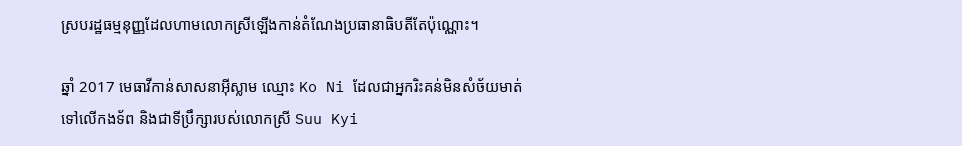ស្របរដ្ឋធម្មនុញ្ញដែលហាមលោកស្រីឡើងកាន់តំណែងប្រធានាធិបតីតែប៉ុណ្ណោះ។

ឆ្នាំ 2017 មេធាវីកាន់សាសនាអ៊ីស្លាម ឈ្មោះ Ko Ni ដែលជាអ្នករិះគន់មិនសំច័យមាត់ទៅលើកងទ័ព និងជាទីប្រឹក្សារបស់លោកស្រី Suu Kyi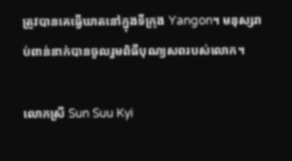ត្រូវបានគេធ្វើឃាតនៅក្នុងទីក្រុង Yangon។ មនុស្សរាប់ពាន់នាក់បានចូលរួមពិធីបុណ្យសពរបស់លោក។

លោកស្រី Sun Suu Kyi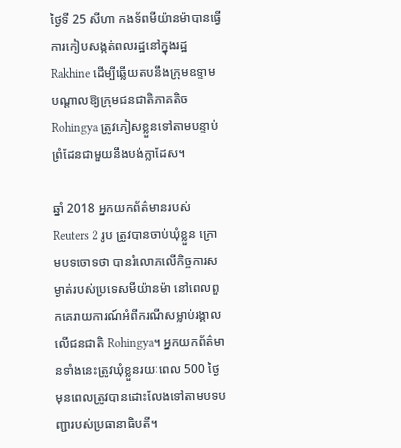ថ្ងៃទី 25 សីហា កងទ័ពមីយ៉ានម៉ាបានធ្វើការកៀបសង្កត់ពលរដ្ឋនៅក្នុងរដ្ឋ Rakhine ដើម្បីឆ្លើយតបនឹងក្រុមឧទ្ទាម បណ្ដាលឱ្យក្រុមជនជាតិភាគតិច Rohingya ត្រូវភៀសខ្លួនទៅតាមបន្ទាប់ព្រំដែនជាមួយនឹងបង់ក្លាដែស។

ឆ្នាំ 2018 អ្នកយកព័ត៌មានរបស់ Reuters 2 រូប ត្រូវបានចាប់ឃុំខ្លួន ក្រោមបទចោទថា បានរំលោភលើកិច្ចការសម្ងាត់របស់ប្រទេសមីយ៉ានម៉ា នៅពេលពួកគេរាយការណ៍អំពីករណីសម្លាប់រង្គាលលើជនជាតិ Rohingya។ អ្នកយកព័ត៌មានទាំងនេះត្រូវឃុំខ្លួនរយៈពេល 500 ថ្ងៃ មុនពេលត្រូវបានដោះលែងទៅតាមបទបញ្ជារបស់ប្រធានាធិបតី។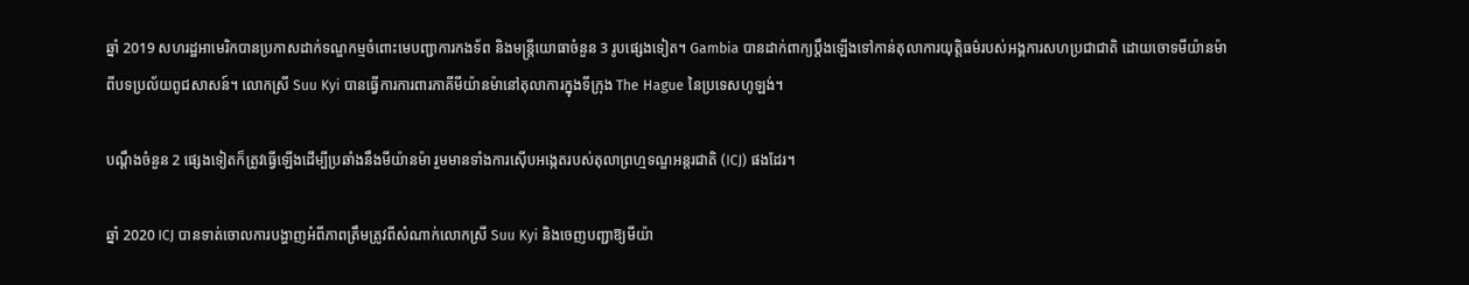ឆ្នាំ 2019 សហរដ្ឋអាមេរិកបានប្រកាសដាក់ទណ្ឌកម្មចំពោះមេបញ្ជាការកងទ័ព និងមន្ត្រីយោធាចំនួន 3 រូបផ្សេងទៀត។ Gambia បានដាក់ពាក្យប្ដឹងឡើងទៅកាន់តុលាការយុត្តិធម៌របស់អង្គការសហប្រជាជាតិ ដោយចោទមីយ៉ានម៉ាពីបទប្រល័យពូជសាសន៍។ លោកស្រី Suu Kyi បានធ្វើការការពារភាគីមីយ៉ានម៉ានៅតុលាការក្នុងទីក្រុង The Hague នៃប្រទេសហូឡង់។

បណ្ដឹងចំនួន 2 ផ្សេងទៀតក៏ត្រូវធ្វើឡើងដើម្បីប្រឆាំងនឹងមីយ៉ានម៉ា រួមមានទាំងការស៊ើបអង្កេតរបស់តុលាព្រហ្មទណ្ឌអន្តរជាតិ (ICJ) ផងដែរ។

ឆ្នាំ 2020 ICJ បានទាត់ចោលការបង្ហាញអំពីភាពត្រឹមត្រូវពីសំណាក់លោកស្រី Suu Kyi និងចេញបញ្ជាឱ្យមីយ៉ា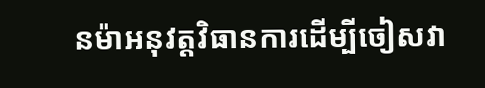នម៉ាអនុវត្តវិធានការដើម្បីចៀសវា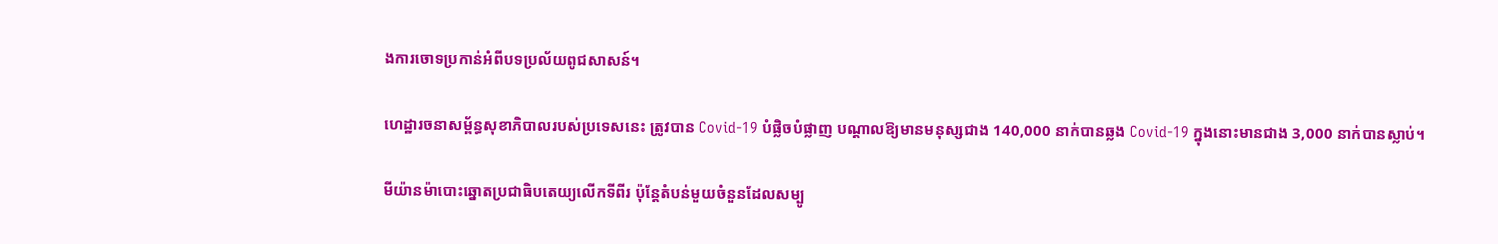ងការចោទប្រកាន់អំពីបទប្រល័យពូជសាសន៍។

ហេដ្ឋារចនាសម្ព័ន្ធសុខាភិបាលរបស់ប្រទេសនេះ ត្រូវបាន Covid-19 បំផ្លិចបំផ្លាញ បណ្ដាលឱ្យមានមនុស្សជាង 140,000 នាក់បានឆ្លង Covid-19 ក្នុងនោះមានជាង 3,000 នាក់បានស្លាប់។

មីយ៉ានម៉ាបោះឆ្នោតប្រជាធិបតេយ្យលើកទីពីរ ប៉ុន្តែតំបន់មួយចំនួនដែលសម្បូ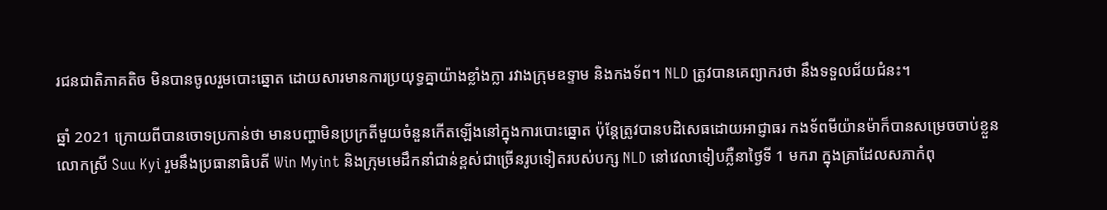រជនជាតិភាគតិច មិនបានចូលរួមបោះឆ្នោត ដោយសារមានការប្រយុទ្ធគ្នាយ៉ាងខ្លាំងក្លា រវាងក្រុមឧទ្ទាម និងកងទ័ព។ NLD ត្រូវបានគេព្យាករថា នឹងទទួលជ័យជំនះ។

ឆ្នាំ 2021 ក្រោយពីបានចោទប្រកាន់ថា មានបញ្ហាមិនប្រក្រតីមួយចំនួនកើតឡើងនៅក្នុងការបោះឆ្នោត ប៉ុន្តែត្រូវបានបដិសេធដោយអាជ្ញាធរ កងទ័ពមីយ៉ានម៉ាក៏បានសម្រេចចាប់ខ្លួនលោកស្រី Suu Kyi រួមនឹងប្រធានាធិបតី Win Myint និងក្រុមមេដឹកនាំជាន់ខ្ពស់ជាច្រើនរូបទៀតរបស់បក្ស NLD នៅវេលាទៀបភ្លឺនាថ្ងៃទី 1 មករា ក្នុងគ្រាដែលសភាកំពុ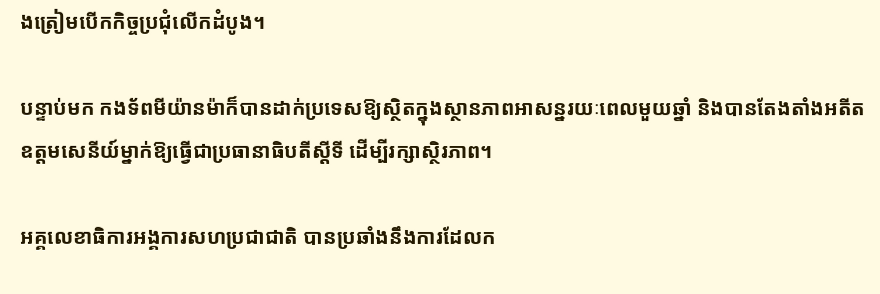ងត្រៀមបើកកិច្ចប្រជុំលើកដំបូង។

បន្ទាប់មក កងទ័ពមីយ៉ានម៉ាក៏បានដាក់ប្រទេសឱ្យស្ថិតក្នុងស្ថានភាពអាសន្នរយៈពេលមួយឆ្នាំ និងបានតែងតាំងអតីតឧត្តមសេនីយ៍ម្នាក់ឱ្យធ្វើជាប្រធានាធិបតីស្ដីទី ដើម្បីរក្សាស្ថិរភាព។

អគ្គលេខាធិការអង្គការសហប្រជាជាតិ បានប្រឆាំងនឹងការដែលក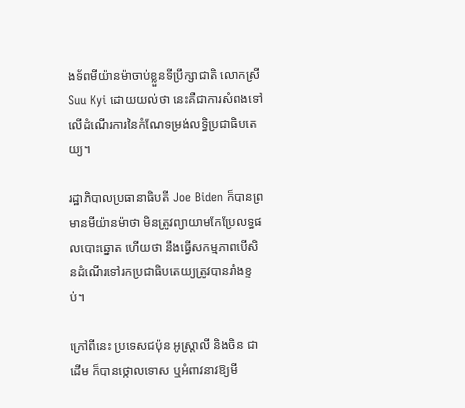ងទ័ពមីយ៉ានម៉ាចាប់ខ្លួនទីប្រឹក្សាជាតិ លោកស្រី Suu Kyi ដោយយល់ថា នេះគឺជាការសំពងទៅលើដំណើរការនៃកំណែទម្រង់លទ្ធិប្រជាធិបតេយ្យ។

រដ្ឋាភិបាលប្រធានាធិបតី Joe Biden ក៏បានព្រមានមីយ៉ានម៉ាថា មិនត្រូវព្យាយាមកែប្រែលទ្ធផលបោះឆ្នោត ហើយថា នឹងធ្វើសកម្មភាពបើសិនដំណើរទៅរកប្រជាធិបតេយ្យត្រូវបានរាំងខ្ទប់។

ក្រៅពីនេះ ប្រទេសជប៉ុន អូស្ត្រាលី និងចិន ជាដើម ក៏បានថ្កោលទោស ឬអំពាវនាវឱ្យមី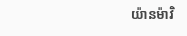យ៉ានម៉ាវិ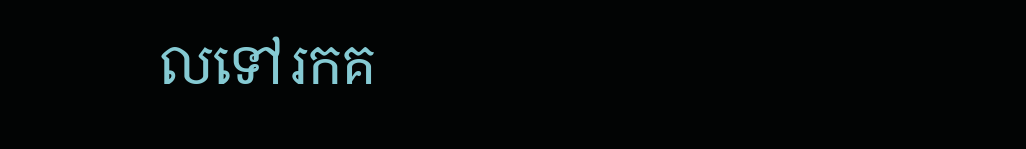លទៅរកគ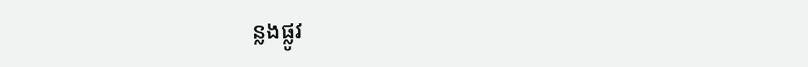ន្លងផ្លូវ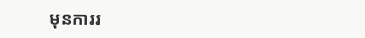មុនការរ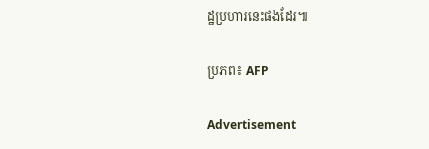ដ្ឋប្រហារនេះផងដែរ៕

ប្រភព៖ AFP

Advertisement